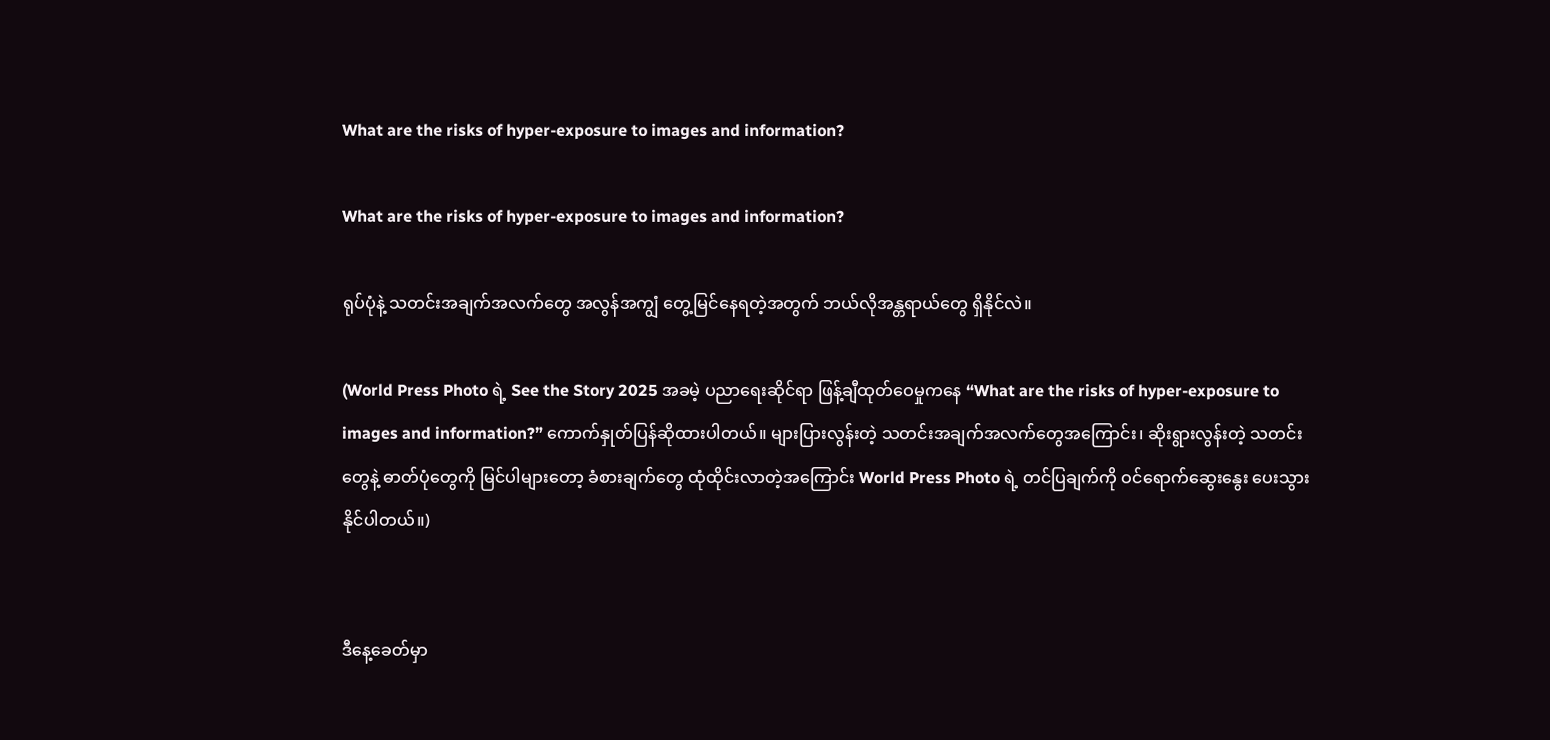What are the risks of hyper-exposure to images and information?

What are the risks of hyper-exposure to images and information?

ရုပ်ပုံနဲ့ သတင်းအချက်အလက်တွေ အလွန်အကျွံ တွေ့မြင်နေရတဲ့အတွက် ဘယ်လိုအန္တရာယ်တွေ ရှိနိုင်လဲ။

(World Press Photo ရဲ့ See the Story 2025 အခမဲ့ ပညာရေးဆိုင်ရာ ဖြန့်ချီထုတ်ဝေမှုကနေ “What are the risks of hyper-exposure to images and information?” ကောက်နှုတ်ပြန်ဆိုထားပါတယ်။ များပြားလွန်းတဲ့ သတင်းအချက်အလက်တွေအကြောင်း၊ ဆိုးရွားလွန်းတဲ့ သတင်းတွေနဲ့ ဓာတ်ပုံတွေကို မြင်ပါများတော့ ခံစားချက်တွေ ထုံထိုင်းလာတဲ့အ‌ကြောင်း World Press Photo ရဲ့ တင်ပြချက်ကို ဝင်ရောက်ဆွေးနွေး ပေးသွားနိုင်ပါတယ်။)


ဒီနေ့ခေတ်မှာ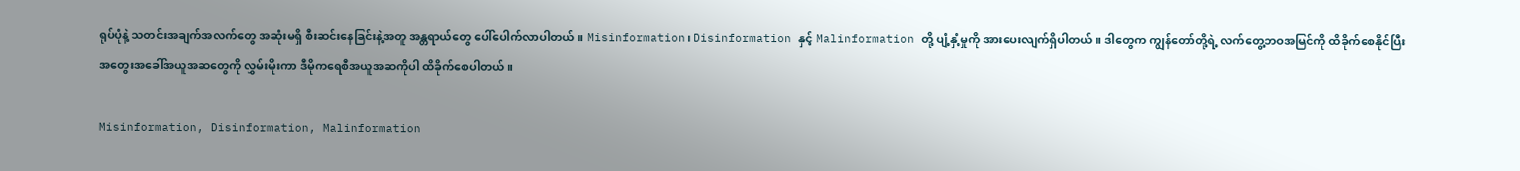ရုပ်ပုံနဲ့ သတင်းအချက်အလက်တွေ အဆုံးမရှိ စီးဆင်းနေခြင်းနဲ့အတူ အန္တရာယ်တွေ ပေါ်ပေါက်လာပါတယ်။ Misinformation၊ Disinformation နှင့် Malinformation တို့ ပျံ့နှံ့မှုကို အားပေးလျက်ရှိပါတယ်။ ဒါတွေက ကျွန်တော်တို့ရဲ့ လက်တွေ့ဘဝအမြင်ကို ထိခိုက်စေနိုင်ပြီး အတွေးအခေါ်အယူအဆတွေကို လွှမ်းမိုးကာ ဒီမိုကရေစီအယူအဆကိုပါ ထိခိုက်စေပါတယ်။

Misinformation, Disinformation, Malinformation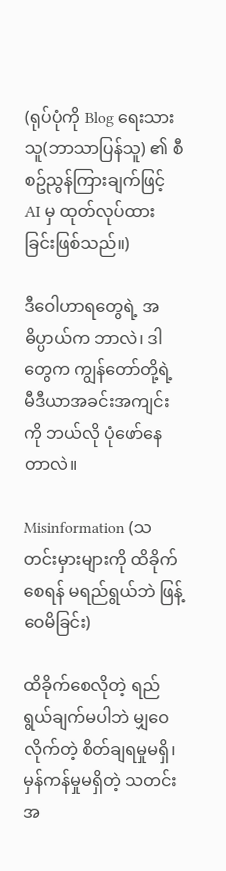(ရုပ်ပုံကို Blog ရေးသားသူ(ဘာသာပြန်သူ) ၏ စီစဥ်ညွန်ကြားချက်ဖြင့် AI မှ ထုတ်လုပ်ထားခြင်းဖြစ်သည်။)

ဒီဝေါဟာရတွေရဲ့ အဓိပ္ပာယ်က ဘာလဲ၊ ဒါတွေက ကျွန်တော်တို့ရဲ့ မီဒီယာအခင်းအကျင်းကို ဘယ်လို ပုံဖော်နေတာလဲ။

Misinformation (သတင်းမှားများကို ထိခိုက်စေရန် မရည်ရွယ်ဘဲ ဖြန့်ဝေမိခြင်း)

ထိခိုက်စေလိုတဲ့ ရည်ရွယ်ချက်မပါဘဲ မျှဝေလိုက်တဲ့ စိတ်ချရမှုမရှိ၊ မှန်ကန်မှုမရှိတဲ့ သတင်းအ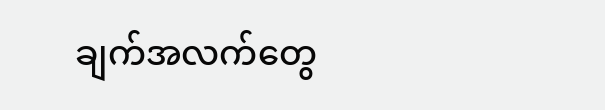ချက်အလက်တွေ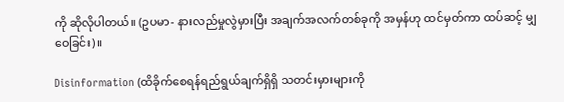ကို ဆိုလိုပါတယ်။ (ဥပမာ- နားလည်မှုလွဲမှားပြီး အချက်အလက်တစ်ခုကို အမှန်ဟု ထင်မှတ်ကာ ထပ်ဆင့် မျှဝေခြင်း)။

Disinformation (ထိခိုက်စေရန်ရည်ရွယ်ချက်ရှိရှိ သတင်းမှားများကို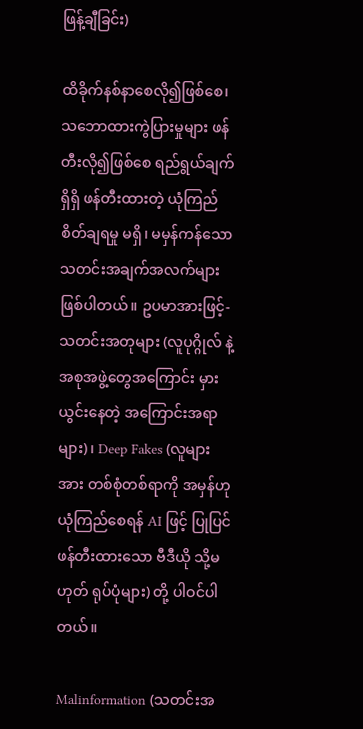ဖြန့်ချီခြင်း)

ထိခိုက်နစ်နာစေလို၍ဖြစ်စေ၊ သဘောထားကွဲပြားမှုများ ဖန်တီးလို၍ဖြစ်စေ ရည်ရွယ်ချက်ရှိရှိ ဖန်တီးထားတဲ့ ယုံကြည်စိတ်ချရမှု မရှိ၊ မမှန်ကန်သော သတင်းအချက်အလက်များ ဖြစ်ပါတယ်။ ဥပမာအားဖြင့်- သတင်းအတုများ (လူပုဂ္ဂိုလ် နဲ့ အစုအဖွဲ့တွေအကြောင်း မှားယွင်းနေတဲ့ အကြောင်းအရာများ)၊ Deep Fakes (လူများအား တစ်စုံတစ်ရာကို အမှန်ဟု ယုံကြည်စေရန် AI ဖြင့် ပြုပြင်ဖန်တီးထားသော ဗီဒီယို သို့မဟုတ် ရုပ်ပုံများ) တို့ ပါဝင်ပါတယ်။

Malinformation (သတင်းအ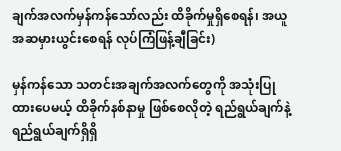ချက်အလက်မှန်ကန်သော်လည်း ထိခိုက်မှုရှိစေရန်၊ အယူအဆမှားယွင်းစေရန် လုပ်ကြံဖြန့်ချီခြင်း)

မှန်ကန်သော သတင်းအချက်အလက်တွေကို အသုံးပြုထားပေမယ့် ထိခိုက်နစ်နာမှု ဖြစ်စေလိုတဲ့ ရည်ရွယ်ချက်နဲ့ ရည်ရွယ်ချက်ရှိရှိ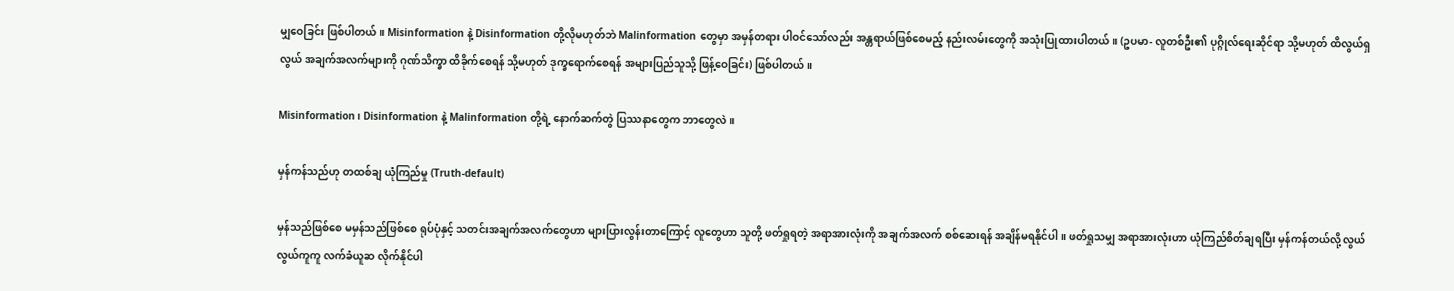မျှဝေခြင်း ဖြစ်ပါတယ်။ Misinformation နဲ့ Disinformation တို့လိုမဟုတ်ဘဲ Malinformation တွေမှာ အမှန်တရား ပါဝင်သော်လည်း အန္တရာယ်ဖြစ်စေမည့် နည်းလမ်းတွေကို အသုံးပြုထားပါတယ်။ (ဥပမာ- လူတစ်ဦး၏ ပုဂ္ဂိုလ်ရေးဆိုင်ရာ သို့မဟုတ် ထိလွယ်ရှလွယ် အချက်အလက်များကို ဂုဏ်သိက္ခာ ထိခိုက်စေရန် သို့မဟုတ် ဒုက္ခရောက်စေရန် အများပြည်သူသို့ ဖြန့်ဝေခြင်း) ဖြစ်ပါတယ်။

Misinformation၊ Disinformation နဲ့ Malinformation တို့ရဲ့ နောက်ဆက်တွဲ ပြဿနာတွေက ဘာတွေလဲ။

မှန်ကန်သည်ဟု တထစ်ချ ယုံကြည်မှု (Truth-default)

မှန်သည်ဖြစ်စေ မမှန်သည်ဖြစ်စေ ရုပ်ပုံနှင့် သတင်းအချက်အလက်တွေဟာ များပြားလွန်းတာကြောင့် လူတွေဟာ သူတို့ ဖတ်ရှုရတဲ့ အရာအားလုံးကို အချက်အလက် စစ်ဆေးရန် အချိန်မရနိုင်ပါ။ ဖတ်ရှုသမျှ အရာအားလုံးဟာ ယုံကြည်စိတ်ချရပြီး မှန်ကန်တယ်လို့ လွယ်လွယ်ကူကူ လက်ခံယူဆ လိုက်နိုင်ပါ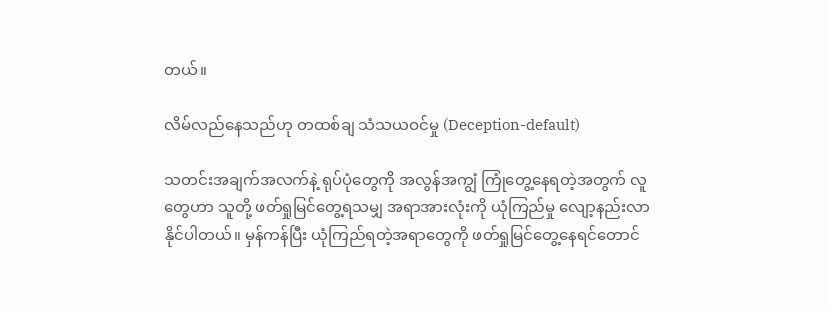တယ်။

လိမ်လည်နေသည်ဟု တထစ်ချ သံသယဝင်မှု (Deception-default)

သတင်းအချက်အလက်နဲ့ ရုပ်ပုံတွေကို အလွန်အကျွံ ကြုံတွေ့နေရတဲ့အတွက် လူတွေဟာ သူတို့ ဖတ်ရှုမြင်တွေ့ရသမျှ အရာအားလုံးကို ယုံကြည်မှု လျော့နည်းလာနိုင်ပါတယ်။ မှန်ကန်ပြီး ယုံကြည်ရတဲ့အရာတွေကို ဖတ်ရှုမြင်တွေ့နေရင်တောင်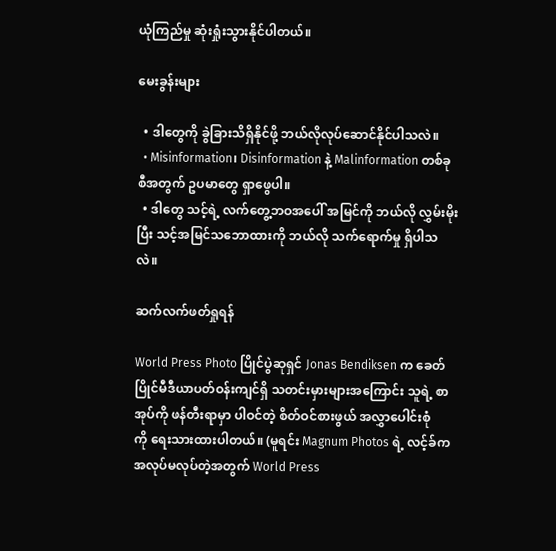ယုံကြည်မှု ဆုံးရှုံးသွားနိုင်ပါတယ်။

မေးခွန်းများ

  • ဒါတွေကို ခွဲခြားသိရှိနိုင်ဖို့ ဘယ်လိုလုပ်ဆောင်နိုင်ပါသလဲ။
  • Misinformation၊ Disinformation နဲ့ Malinformation တစ်ခုစီအတွက် ဥပမာတွေ ရှာဖွေပါ။
  • ဒါတွေ သင့်ရဲ့ လက်တွေ့ဘဝအပေါ် အမြင်ကို ဘယ်လို လွှမ်းမိုးပြီး သင့်အမြင်သဘောထားကို ဘယ်လို သက်ရောက်မှု ရှိပါသလဲ။

ဆက်လက်ဖတ်ရှုရန်

World Press Photo ပြိုင်ပွဲဆုရှင် Jonas Bendiksen က ခေတ်ပြိုင်မီဒီယာပတ်ဝန်းကျင်ရှိ သတင်းမှားများအကြောင်း သူရဲ့ စာအုပ်ကို ဖန်တီးရာမှာ ပါဝင်တဲ့ စိတ်ဝင်စားဖွယ် အလွှာပေါင်းစုံကို ‌ရေးသားထားပါတယ်။ (မူရင်း Magnum Photos ရဲ့ လင့်ခ်က အလုပ်မလုပ်တဲ့အတွက် World Press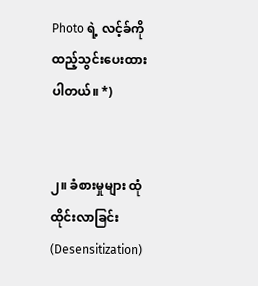Photo ရဲ့ လင့်ခ်ကို ထည့်သွင်းပေးထားပါတယ်။ *)


၂။ ခံစားမှုများ ထုံထိုင်းလာခြင်း (Desensitization)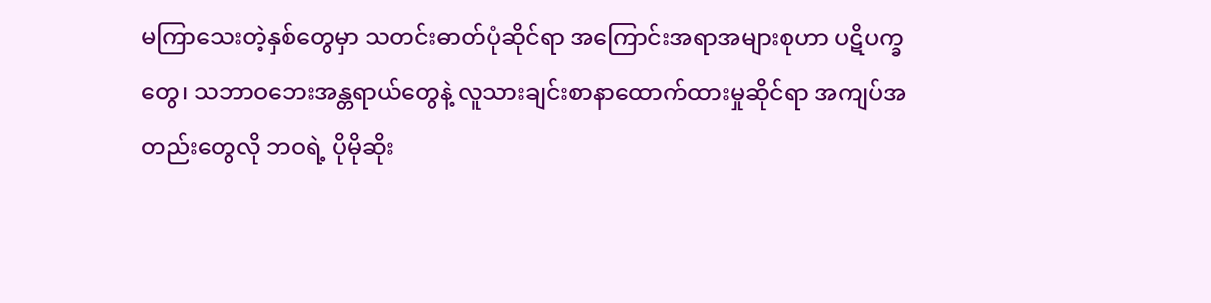မကြာသေးတဲ့နှစ်တွေမှာ သတင်းဓာတ်ပုံဆိုင်ရာ အကြောင်းအရာအများစုဟာ ပဋိပက္ခတွေ၊ သဘာဝဘေးအန္တရာယ်တွေနဲ့ လူသားချင်းစာနာထောက်ထားမှုဆိုင်ရာ အကျပ်အတည်းတွေလို ဘဝရဲ့ ပိုမိုဆိုး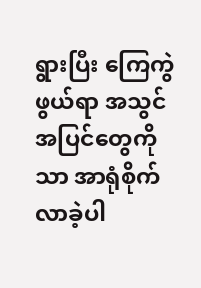ရွားပြီး ကြေကွဲဖွယ်ရာ အသွင်အပြင်တွေကိုသာ အာရုံစိုက်လာခဲ့ပါ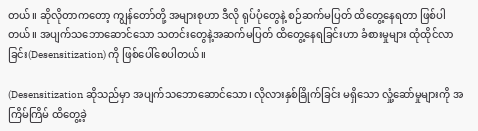တယ်။ ဆိုလိုတာကတော့ ကျွန်တော်တို့ အများစုဟာ ဒီလို ရုပ်ပုံတွေနဲ့ စဉ်ဆက်မပြတ် ထိတွေ့နေရတာ ဖြစ်ပါတယ်။ အပျက်သဘောဆောင်သော သတင်းတွေနဲ့အဆက်မပြတ် ထိတွေ့နေရခြင်းဟာ ခံစားမှုများ ထုံထိုင်လာခြင်း(Desensitization) ကို ဖြစ်ပေါ်စေပါတယ်။

(Desensitization ဆိုသည်မှာ အပျက်သဘောဆောင်သော၊ လိုလားနှစ်ခြိုက်ခြင်း မရှိသော လှုံ့ဆော်မှုများကို အကြိမ်ကြိမ် ထိတွေ့ခဲ့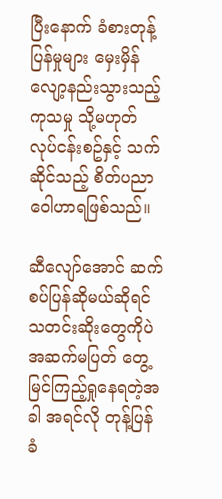ပြီးနောက် ခံစားတုန့်ပြန်မှုများ မှေးမှိန်လျော့နည်းသွားသည့် ကုသမှု သို့မဟုတ် လုပ်ငန်းစဥ်နှင့် သက်ဆိုင်သည့် စိတ်ပညာဝေါဟာရဖြစ်သည်။

ဆီလျော်အောင် ဆက်စပ်ပြန်ဆိုမယ်ဆိုရင် သတင်းဆိုးတွေကိုပဲ အဆက်မပြတ် တွေ့မြင်ကြည့်ရှုနေရတဲ့အခါ အရင်လို တုန့်ပြန်ခံ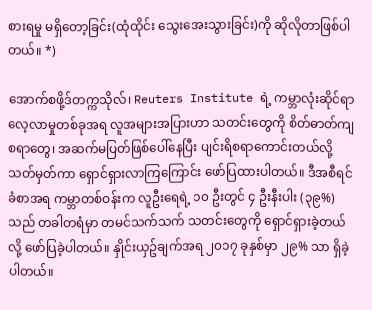စားရမှု မရှိတော့ခြင်း(ထုံထိုင်း သွေးအေးသွားခြင်း)ကို ဆိုလိုတာဖြစ်ပါတယ်။ *)

အောက်စဖို့ဒ်တက္ကသိုလ်၊ Reuters Institute ရဲ့ ကမ္ဘာလုံးဆိုင်ရာ လေ့လာမှုတစ်ခုအရ လူအများအပြားဟာ သတင်းတွေကို စိတ်ဓာတ်ကျစရာတွေ၊ အဆက်မပြတ်ဖြစ်ပေါ်နေပြီး ပျင်းရိစရာကောင်းတယ်လို့ သတ်မှတ်ကာ ရှောင်ရှားလာကြကြောင်း ဖော်ပြထားပါတယ်။ ဒီအစီရင်ခံစာအရ ကမ္ဘာတစ်ဝန်းက လူဦးရေရဲ့ ၁၀ ဦးတွင် ၄ ဦးနီးပါး (၃၉%) သည် တခါတရံမှာ တမင်သက်သက် သတင်းတွေကို ရှောင်ရှားခဲ့တယ်လို့ ဖော်ပြခဲ့ပါတယ်။ နှိုင်းယှဥ်ချက်အရ ၂၀၁၇ ခုနှစ်မှာ ၂၉% သာ ရှိခဲ့ပါတယ်။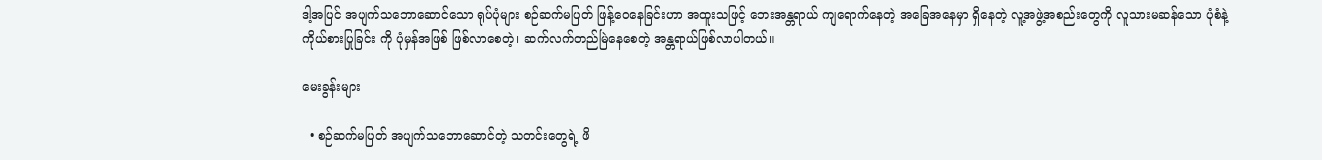ဒါ့အပြင် အပျက်သဘောဆောင်သော ရုပ်ပုံများ စဉ်ဆက်မပြတ် ဖြန့်ဝေနေခြင်းဟာ အထူးသဖြင့် ဘေးအန္တရာယ် ကျရောက်နေတဲ့ အခြေအနေမှာ ရှိနေတဲ့ လူ့အဖွဲ့အစည်းတွေကို လူသားမဆန်သော ပုံစံနဲ့ ကိုယ်စားပြုခြင်း ကို ပုံမှန်အဖြစ် ဖြစ်လာစေတဲ့၊ ဆက်လက်တည်မြဲနေစေတဲ့ အန္တရာယ်ဖြစ်လာပါတယ်။

မေးခွန်းများ

  • စဉ်ဆက်မပြတ် အပျက်သဘောဆောင်တဲ့ သတင်းတွေရဲ့ ဖိ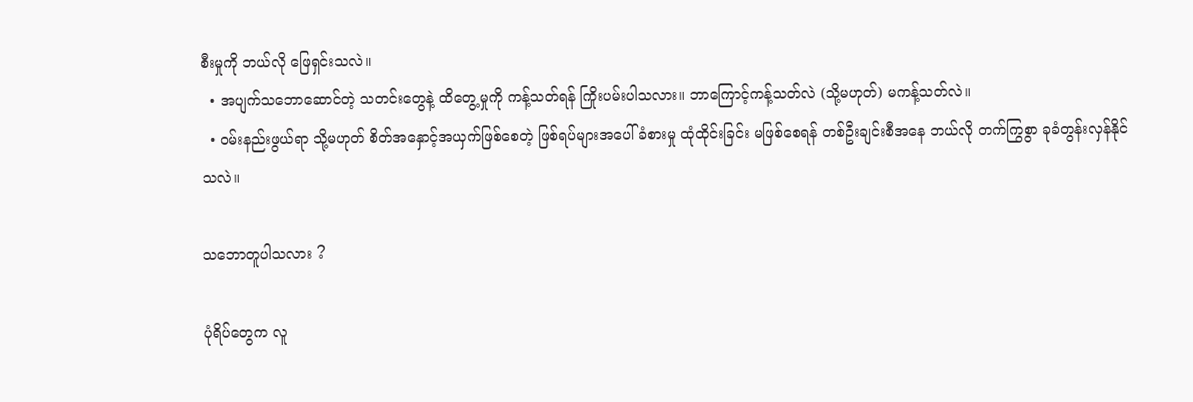စီးမှုကို ဘယ်လို ဖြေရှင်းသလဲ။
  • အပျက်သဘောဆောင်တဲ့ သတင်းတွေနဲ့ ထိတွေ့မှုကို ကန့်သတ်ရန် ကြိုးပမ်းပါသလား။ ဘာကြောင့်ကန့်သတ်လဲ (သို့မဟုတ်) မကန့်သတ်လဲ။
  • ဝမ်းနည်းဖွယ်ရာ သို့မဟုတ် စိတ်အနှောင့်အယှက်ဖြစ်စေတဲ့ ဖြစ်ရပ်များအပေါ် ခံစားမှု ထုံထိုင်းခြင်း မဖြစ်စေရန် တစ်ဦးချင်းစီအနေ ဘယ်လို တက်ကြွစွာ ခုခံတွန်းလှန်နိုင်သလဲ။

သဘောတူပါသလား ?

ပုံရိပ်တွေက လူ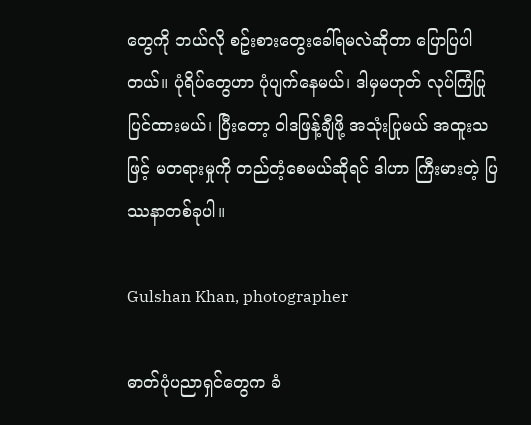တွေကို ဘယ်လို စဥ်းစားတွေးခေါ်ရမလဲဆိုတာ ပြောပြပါတယ်။ ပုံရိပ်တွေဟာ ပုံပျက်နေမယ်၊ ဒါမှမဟုတ် လုပ်ကြံပြုပြင်ထားမယ်၊ ပြီးတော့ ဝါဒဖြန့်ချီဖို့ အသုံးပြုမယ် အထူးသဖြင့် မတရားမှုကို တည်တံ့စေမယ်ဆိုရင် ဒါဟာ ကြီးမားတဲ့ ပြဿနာတစ်ခုပါ။

Gulshan Khan, photographer

ဓာတ်ပုံပညာရှင်တွေက ခံ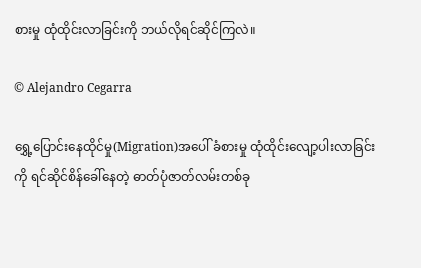စားမှု ထုံထိုင်းလာခြင်းကို ဘယ်လိုရင်ဆိုင်ကြလဲ။

© Alejandro Cegarra

ရွှေ့ပြောင်းနေထိုင်မှု(Migration)အပေါ် ခံစားမှု ထုံထိုင်းလျော့ပါးလာခြင်းကို ရင်ဆိုင်စိန်ခေါ်နေတဲ့ ဓာတ်ပုံဇာတ်လမ်းတစ်ခု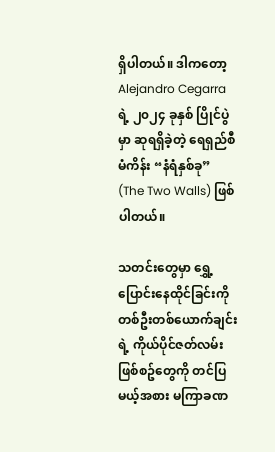ရှိပါတယ်။ ဒါကတော့ Alejandro Cegarra ရဲ့ ၂၀၂၄ ခုနှစ် ပြိုင်ပွဲမှာ ဆုရရှိခဲ့တဲ့ ရေရှည်စီမံကိန်း “နံရံနှစ်ခု” (The Two Walls) ဖြစ်ပါတယ်။

သတင်းတွေမှာ ရွှေ့ပြောင်းနေထိုင်ခြင်းကို တစ်ဦးတစ်ယောက်ချင်းရဲ့ ကိုယ်ပိုင်ဇတ်လမ်းဖြစ်စဥ်တွေကို တင်ပြမယ့်အစား မကြာခဏ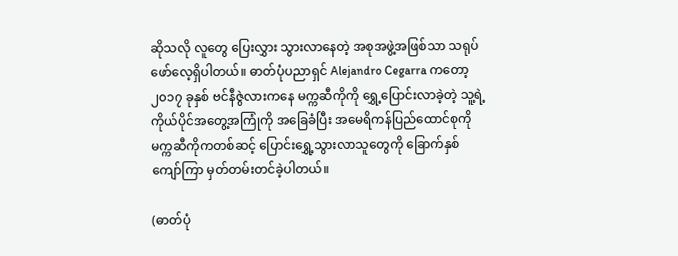ဆိုသလို လူတွေ ပြေးလွှား သွားလာနေတဲ့ အစုအဖွဲ့အဖြစ်သာ သရုပ်ဖော်လေ့ရှိပါတယ်။ ဓာတ်ပုံပညာရှင် Alejandro Cegarra ကတော့ ၂၀၁၇ ခုနှစ် ဗင်နီဇွဲလားကနေ မက္ကဆီကိုကို ရွှေ့ပြောင်းလာခဲ့တဲ့ သူ့ရဲ့ ကိုယ်ပိုင်အတွေ့အကြုံကို အခြေခံပြီး အမေရိကန်ပြည်ထောင်စုကို မက္ကဆီကိုကတစ်ဆင့် ပြောင်းရွှေ့သွားလာသူတွေကို ခြောက်နှစ်ကျော်ကြာ မှတ်တမ်းတင်ခဲ့ပါတယ်။

(ဓာတ်ပုံ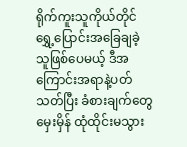ရိုက်ကူးသူကိုယ်တိုင် ရွှေ့ပြောင်းအခြေချခဲ့သူဖြစ်ပေမယ့် ဒီအကြောင်းအရာနဲ့ပတ်သတ်ပြီး ခံစားချက်တွေ မှေးမှိန် ထုံထိုင်းမသွား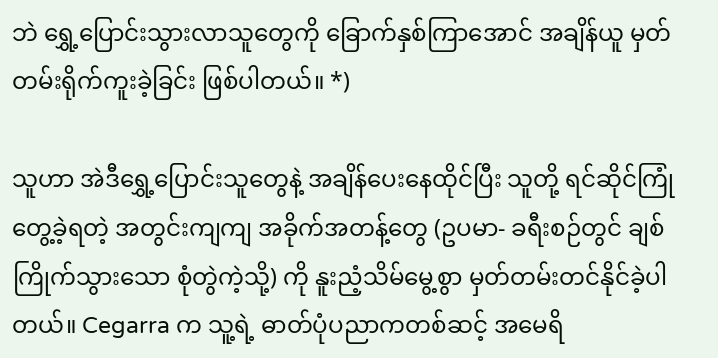ဘဲ ရွှေ့ပြောင်းသွားလာသူတွေကို ခြောက်နှစ်ကြာအောင် အချိန်ယူ မှတ်တမ်းရိုက်ကူးခဲ့ခြင်း ဖြစ်ပါတယ်။ *)

သူဟာ အဲဒီရွှေ့ပြောင်းသူတွေနဲ့ အချိန်ပေးနေထိုင်ပြီး သူတို့ ရင်ဆိုင်ကြုံတွေ့ခဲ့ရတဲ့ အတွင်းကျကျ အခိုက်အတန့်တွေ (ဥပမာ- ခရီးစဉ်တွင် ချစ်ကြိုက်သွားသော စုံတွဲကဲ့သို့) ကို နူးညံ့သိမ်မွေ့စွာ မှတ်တမ်းတင်နိုင်ခဲ့ပါတယ်။ Cegarra က သူ့ရဲ့ ဓာတ်ပုံပညာကတစ်ဆင့် အမေရိ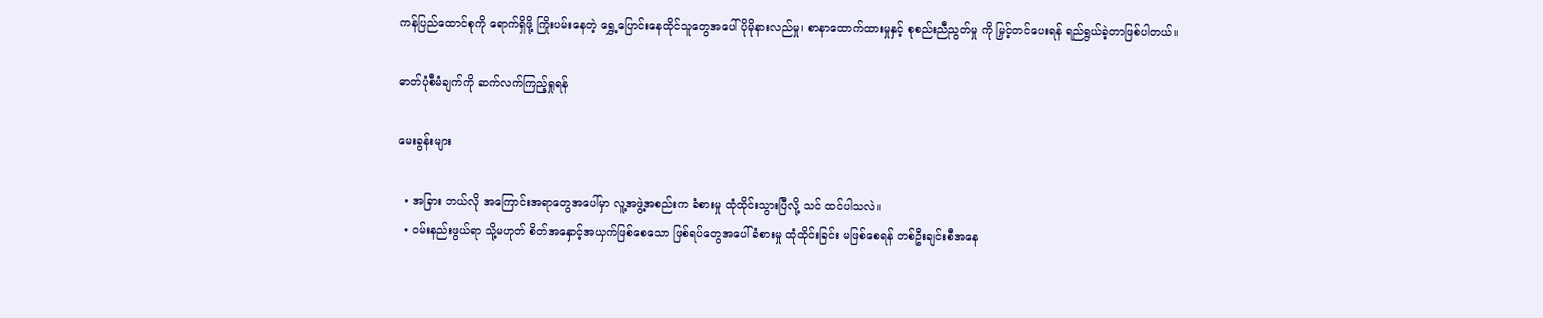ကန်ပြည်ထောင်စုကို ရောက်ရှိဖို့ ကြိုးပမ်းနေတဲ့ ရွှေ့ပြောင်းနေထိုင်သူတွေအပေါ် ပိုမိုနားလည်မှု၊ စာနာထောက်ထားမှုနှင့် စုစည်းညီညွတ်မှု ကို မြှင့်တင်ပေးရန် ရည်ရွယ်ခဲ့တာဖြစ်ပါတယ်။

ဓာတ်ပုံစီမံချက်ကို ဆက်လက်ကြည့်ရှုရန်

မေးခွန်းများ

  • အခြား ဘယ်လို အကြောင်းအရာတွေအပေါ်မှာ လူ့အဖွဲ့အစည်းက ခံစားမှု ထုံထိုင်းသွားပြီလို့ သင် ထင်ပါသလဲ။
  • ဝမ်းနည်းဖွယ်ရာ သို့မဟုတ် စိတ်အနှောင့်အယှက်ဖြစ်စေသော ဖြစ်ရပ်တွေအပေါ် ခံစားမှု ထုံထိုင်းခြင်း မဖြစ်စေရန် တစ်ဦးချင်းစီအနေ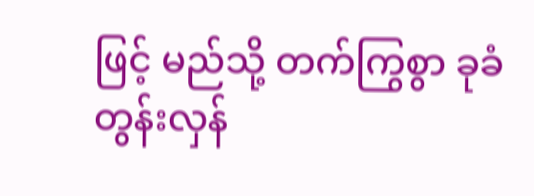ဖြင့် မည်သို့ တက်ကြွစွာ ခုခံတွန်းလှန်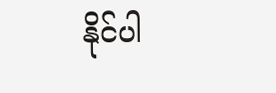နိုင်ပါ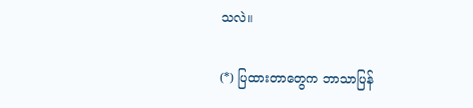သလဲ။

(*) ပြထားတာတွေက ဘာသာပြန်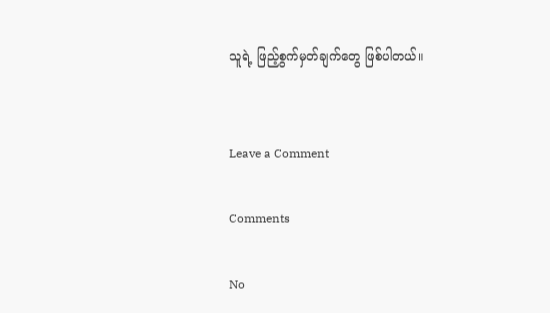သူရဲ့ ဖြည့်စွက်မှတ်ချက်တွေ ဖြစ်ပါတယ်။


Leave a Comment

Comments

No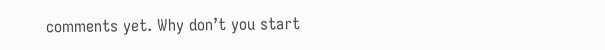comments yet. Why don’t you start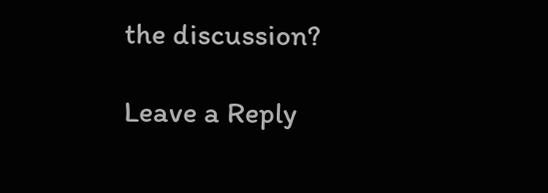the discussion?

Leave a Reply